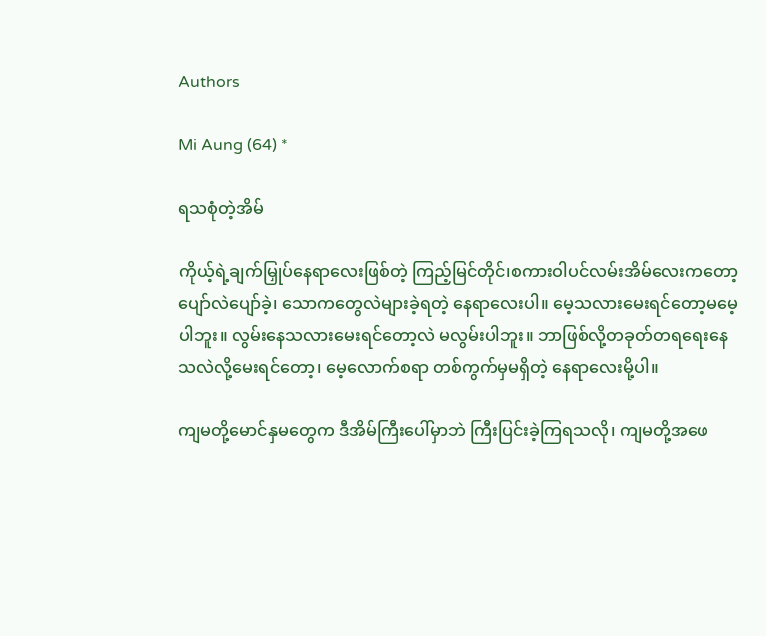Authors

Mi Aung (64) *

ရသစုံတဲ့အိမ်

ကိုယ့်ရဲ့ချက်မြှုပ်နေရာလေးဖြစ်တဲ့ ကြည့်မြင်တိုင်၊စကားဝါပင်လမ်းအိမ်လေးကတော့ ပျော်လဲပျော်ခဲ့၊ သောကတွေလဲများခဲ့ရတဲ့ နေရာလေးပါ။ မေ့သလားမေးရင်တော့မမေ့ပါဘူး။ လွမ်းနေသလားမေးရင်တော့လဲ မလွမ်းပါဘူး။ ဘာဖြစ်လို့တခုတ်တရရေးနေသလဲလို့မေးရင်တော့၊ မေ့လောက်စရာ တစ်ကွက်မှမရှိတဲ့ နေရာလေးမို့ပါ။

ကျမတို့မောင်နှမတွေက ဒီအိမ်ကြီးပေါ်မှာဘဲ ကြီးပြင်းခဲ့ကြရသလို၊ ကျမတို့အဖေ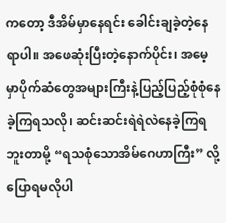ကတော့ ဒီအိမ်မှာနေရင်း ခေါင်းချခဲ့တဲ့နေရာပါ။ အဖေဆုံးပြီးတဲ့နောက်ပိုင်း၊ အမေ့မှာပိုက်ဆံတွေအများကြီးနဲ့ပြည့်ပြည့်စုံစုံနေခဲ့ကြရသလို၊ ဆင်းဆင်းရဲရဲလဲနေခဲ့ကြရဘူးတာမို့ “ရသစုံသောအိမ်ဂေဟာကြီး” လို့ပြောရမလိုပါ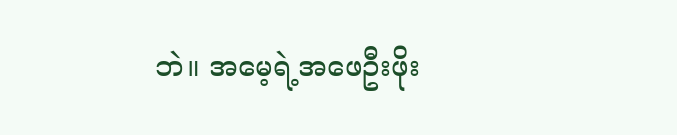ဘဲ။ အမေ့ရဲ့အဖေဦးဖိုး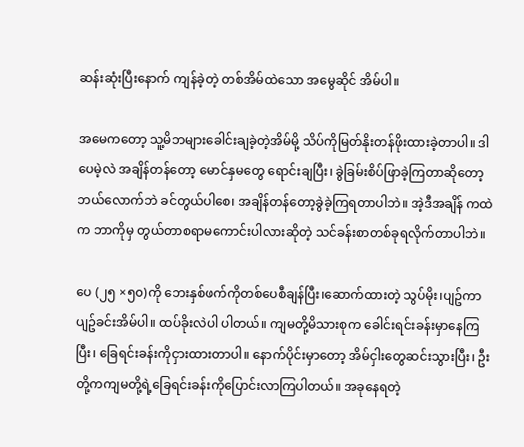ဆန်းဆုံးပြီးနောက် ကျန်ခဲ့တဲ့ တစ်အိမ်ထဲသော အမွေဆိုင် အိမ်ပါ။

အမေကတော့ သူ့မိဘများခေါင်းချခဲ့တဲ့အိမ်မို့ သိပ်ကိုမြတ်နိုးတန်ဖိုးထားခဲ့တာပါ။ ဒါပေမဲ့လဲ အချိန်တန်တော့ မောင်နှမတွေ ရောင်းချပြီး၊ ခွဲခြမ်းစိပ်ဖြာခဲ့ကြတာဆိုတော့ ဘယ်လောက်ဘဲ ခင်တွယ်ပါစေ၊ အချိန်တန်တော့ခွဲခဲ့ကြရတာပါဘဲ။ အဲ့ဒီအချိန် ကထဲက ဘာကိုမှ တွယ်တာစရာမကောင်းပါလားဆိုတဲ့ သင်ခန်းစာတစ်ခုရလိုက်တာပါဘဲ။

ပေ (၂၅ ×၅၀)ကို ဘေးနှစ်ဖက်ကိုတစ်ပေစီချန်ပြီး၊ဆောက်ထားတဲ့ သွပ်မိုး၊ပျဥ်ကာ ပျဥ်ခင်းအိမ်ပါ။ ထပ်ခိုးလဲပါ ပါတယ်။ ကျမတို့မိသားစုက ခေါင်းရင်းခန်းမှာနေကြပြီး၊ ခြေရင်းခန်းကိုငှားထားတာပါ။ နောက်ပိုင်းမှာတော့ အိမ်ငှါးတွေဆင်းသွားပြီး၊ ဦးတို့ကကျမတို့ရဲ့ခြေရင်းခန်းကိုပြောင်းလာကြပါတယ်။ အခုနေရတဲ့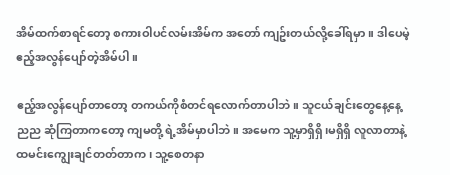အိမ်ထက်စာရင်တော့ စကားဝါပင်လမ်းအိမ်က အတော် ကျဥ်းတယ်လို့ခေါ်ရမှာ။ ဒါပေမဲ့ ဧည့်အလွန်ပျော်တဲ့အိမ်ပါ။

ဧည့်အလွန်ပျော်တာတော့ တကယ်ကိုစံတင်ရလောက်တာပါဘဲ။ သူငယ်ချင်းတွေနေ့နေ့ညည ဆုံကြတာကတော့ ကျမတို့ ရဲ့အိမ်မှာပါဘဲ။ အမေက သူ့မှာရှိရှိ၊မရှိရှိ လူလာတာနဲ့ထမင်းကျွေးချင်တတ်တာက ၊ သူ့စေတနာ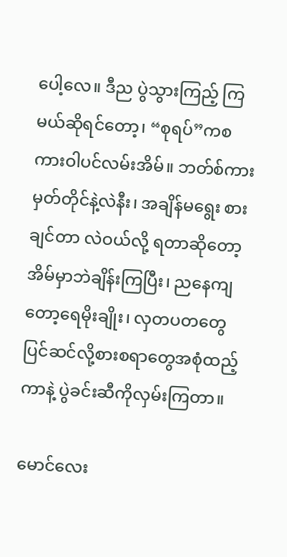ပေါ့လေ။ ဒီည ပွဲသွားကြည့် ကြမယ်ဆိုရင်တော့၊ “စုရပ်”ကစကားဝါပင်လမ်းအိမ်။ ဘတ်စ်ကားမှတ်တိုင်နဲ့လဲနီး၊ အချိန်မရွေး စားချင်တာ လဲဝယ်လို့ ရတာဆိုတော့ အိမ်မှာဘဲချိန်းကြပြီး၊ ညနေကျတော့ရေမိုးချိုး၊ လှတပတတွေပြင်ဆင်လို့စားစရာတွေအစုံထည့်ကာနဲ့ ပွဲခင်းဆီကိုလှမ်းကြတာ။

မောင်လေး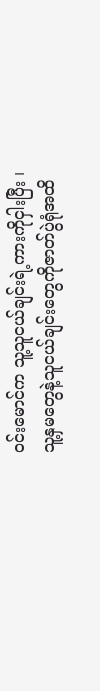ဝင်းမောင်က သူ့သူငယ်ချင်းရဲ့ကားကိုငှါးပြီး ၊ သူ့နှမတွေနဲ့သူငယ်ချင်းတွေကိုဇာတ်ပွဲရုံအထိ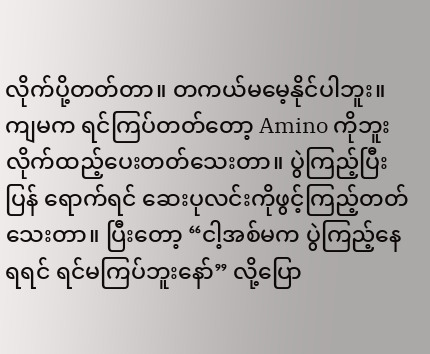လိုက်ပို့တတ်တာ။ တကယ်မမေ့နိုင်ပါဘူး။ ကျမက ရင်ကြပ်တတ်တော့ Amino ကိုဘူးလိုက်ထည့်ပေးတတ်သေးတာ။ ပွဲကြည့်ပြီးပြန် ရောက်ရင် ဆေးပုလင်းကိုဖွင့်ကြည့်တတ်သေးတာ။ ပြီးတော့ “ငါ့အစ်မက ပွဲကြည့်နေရရင် ရင်မကြပ်ဘူးနော်” လို့ပြော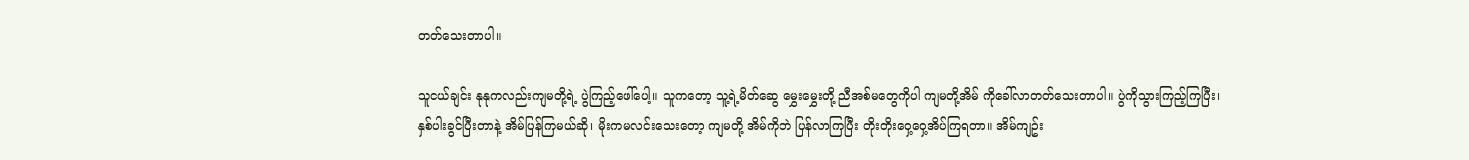တတ်သေးတာပါ။

သူငယ်ချင်း နုနုကလည်းကျမတို့ရဲ့ ပွဲကြည့်ဖေါ်ပေါ့။ သူကတော့ သူ့ရဲ့မိတ်ဆွေ မွှေးမွှေးတို့ ညီအစ်မတွေကိုပါ ကျမတို့အိမ် ကိုခေါ်လာတတ်သေးတာပါ။ ပွဲကိုသွားကြည့်ကြပြီး၊နှစ်ပါးခွင်ပြီးတာနဲ့ အိမ်ပြန်ကြမယ်ဆို၊ မိုးကမလင်းသေးတော့ ကျမတို့ အိမ်ကိုဘဲ ပြန်လာကြပြီး တိုးတိုးဝှေ့ဝှေ့အိပ်ကြရတာ။ အိမ်ကျဥ်း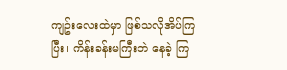ကျဥ်းလေးထဲမှာ ဖြစ်သလိုအိပ်ကြပြီး၊ ကိန်းခန်းမကြီးဘဲ နေခဲ့ ကြ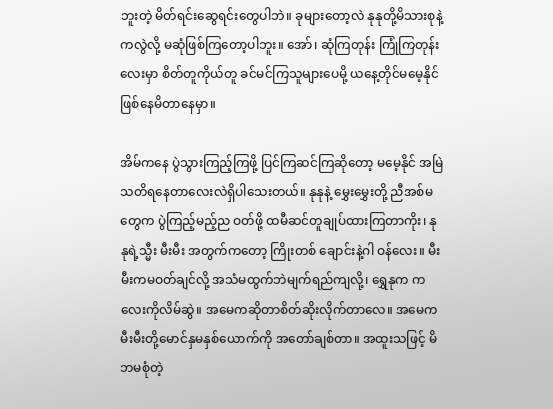ဘူးတဲ့ မိတ်ရင်းဆွေရင်းတွေပါဘဲ။ ခုများတော့လဲ နုနုတို့မိသားစုနဲ့ကလွဲလို့ မဆုံဖြစ်ကြတော့ပါဘူး။ အော်၊ ဆုံကြတုန်း ကြုံကြတုန်းလေးမှာ စိတ်တူကိုယ်တူ ခင်မင်ကြသူများပေမို့ ယနေ့တိုင်မမေ့နိုင်ဖြစ်နေမိတာနေမှာ။

အိမ်ကနေ ပွဲသွားကြည့်ကြဖို့ ပြင်ကြဆင်ကြဆိုတော့ မမေ့နိုင် အမြဲသတိရနေတာလေးလဲရှိပါသေးတယ်။ နုနုနဲ့ မွှေးမွှေးတို့ ညီအစ်မတွေက ပွဲကြည့်မည့်ည ဝတ်ဖို့ ထမီဆင်တူချုပ်ထားကြတာကိုး၊ နုနုရဲ့သ္မီး မီးမီး အတွက်ကတော့ ကြိုးတစ် ချောင်းနဲ့ဂါ ဝန်လေး။ မီးမီးကမဝတ်ချင်လို့ အသံမထွက်ဘဲမျက်ရည်ကျလို့၊ ရွှေနုက ကလေးကိုလိမ်ဆွဲ။ အမေကဆိုတာစိတ်ဆိုးလိုက်တာလေ။ အမေက မီးမီးတို့မောင်နှမနှစ်ယောက်ကို အတော်ချစ်တာ။ အထူးသဖြင့် မိဘမစုံတဲ့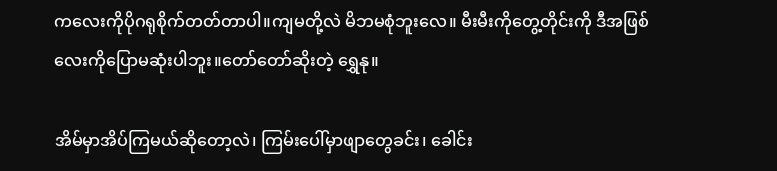ကလေးကိုပိုဂရုစိုက်တတ်တာပါ။ကျမတို့လဲ မိဘမစုံဘူးလေ။ မီးမီးကိုတွေ့တိုင်းကို ဒီအဖြစ်လေးကိုပြောမဆုံးပါဘူး။တော်တော်ဆိုးတဲ့ ရွှေနု။

အိမ်မှာအိပ်ကြမယ်ဆိုတော့လဲ၊ ကြမ်းပေါ်မှာဖျာတွေခင်း၊ ခေါင်း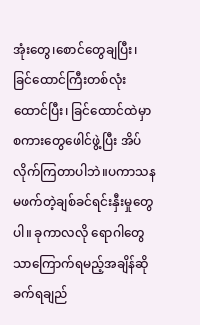အုံးတွေ၊စောင်တွေချပြီး၊ ခြင်ထောင်ကြီးတစ်လုံးထောင်ပြီး၊ ခြင်ထောင်ထဲမှာစကားတွေဖေါင်ဖွဲ့ပြီး အိပ်လိုက်ကြတာပါဘဲ။ပကာသနမဖက်တဲ့ချစ်ခင်ရင်းနှီးမှုတွေပါ။ ခုကာလလို ရောဂါတွေသာကြောက်ရမည့်အချိန်ဆို ခက်ရချည်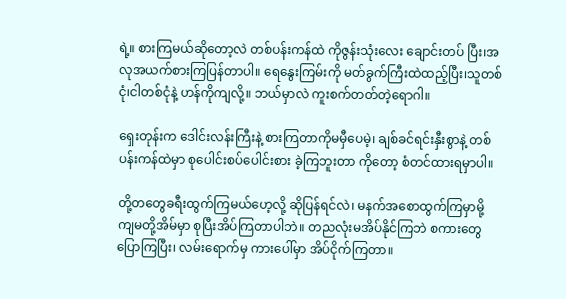ရဲ့။ စားကြမယ်ဆိုတော့လဲ တစ်ပန်းကန်ထဲ ကိုဇွန်းသုံးလေး ချောင်းတပ် ပြီး၊အလုအယက်စားကြပြန်တာပါ။ ရေနွေးကြမ်းကို မတ်ခွက်ကြီးထဲထည့်ပြီး၊သူတစ်ငုံ၊ငါတစ်ငုံနဲ့ ဟန်ကိုကျလို့။ ဘယ်မှာလဲ ကူးစက်တတ်တဲ့ရောဂါ။

ရှေးတုန်းက ဒေါင်းလန်းကြီးနဲ့ စားကြတာကိုမမှီပေမဲ့၊ ချစ်ခင်ရင်းနှီးစွာနဲ့ တစ်ပန်းကန်ထဲမှာ စုပေါင်းစပ်ပေါင်းစား ခဲ့ကြဘူးတာ ကိုတော့ စံတင်ထားရမှာပါ။

တို့တတွေခရီးထွက်ကြမယ်ဟေ့လို့ ဆိုပြန်ရင်လဲ၊ မနက်အစောထွက်ကြမှာမို့ ကျမတို့အိမ်မှာ စုပြီးအိပ်ကြတာပါဘဲ။ တညလုံးမအိပ်နိုင်ကြဘဲ စကားတွေပြောကြပြီး၊ လမ်းရောက်မှ ကားပေါ်မှာ အိပ်ငိုက်ကြတာ။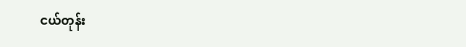ငယ်တုန်း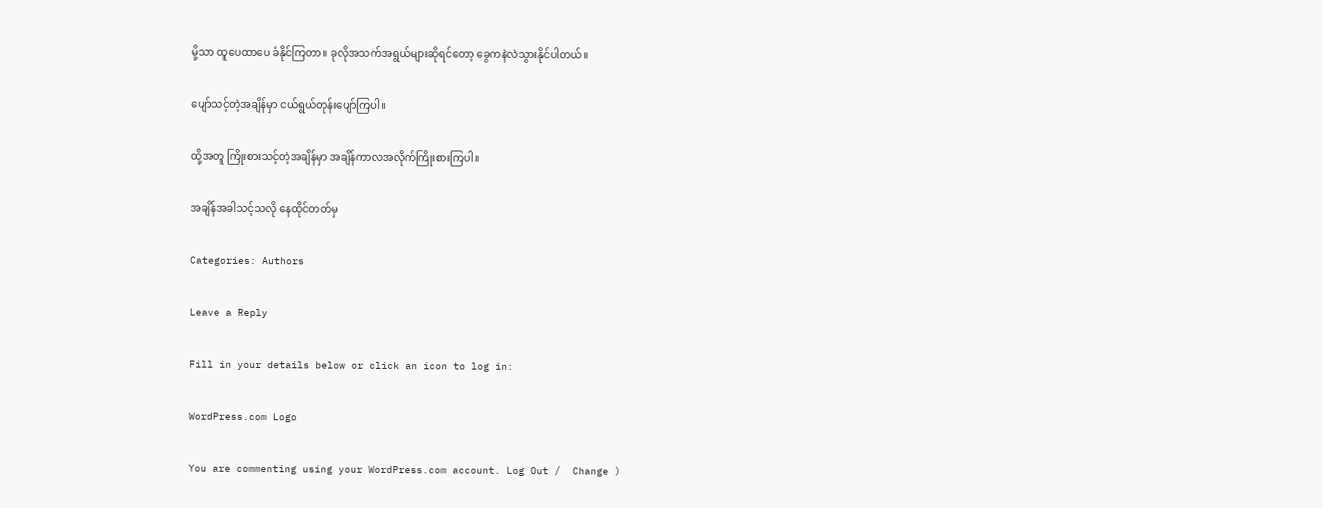မို့သာ ထူပေထာပေ ခံနိုင်ကြတာ။ ခုလိုအသက်အရွယ်များဆိုရင်တော့ ခွေကနဲလဲသွားနိုင်ပါတယ်။

ပျော်သင့်တဲ့အချိန်မှာ ငယ်ရွယ်တုန်းပျော်ကြပါ။

ထို့အတူ ကြိုးစားသင့်တဲ့အချိန်မှာ အချိန်ကာလအလိုက်ကြိုးစားကြပါ။

အချိန်အခါသင့်သလို နေထိုင်တတ်မှ

Categories: Authors

Leave a Reply

Fill in your details below or click an icon to log in:

WordPress.com Logo

You are commenting using your WordPress.com account. Log Out /  Change )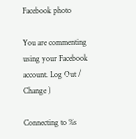Facebook photo

You are commenting using your Facebook account. Log Out /  Change )

Connecting to %s